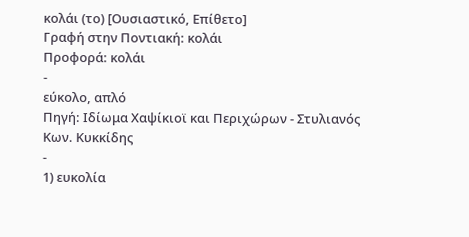κολάι (το) [Ουσιαστικό, Επίθετο]
Γραφή στην Ποντιακή: κολάι
Προφορά: κολάι
-
εύκολο, απλό
Πηγή: Ιδίωμα Χαψίκιοϊ και Περιχώρων - Στυλιανός Κων. Κυκκίδης
-
1) ευκολία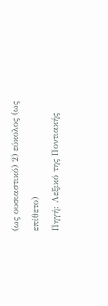(ως ουσιαστικό) 2) εύκολος (ως επίθετο)
Πηγή: Λεξικό της Ποντιακής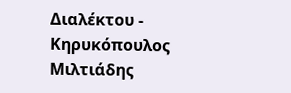Διαλέκτου - Κηρυκόπουλος Μιλτιάδης